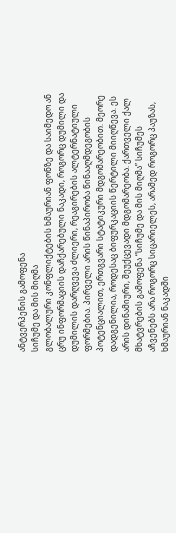ანტვერპენის გამოფენა
სიჩუმე და მის მიღმა
გლობალური კონფლიქტების ხმაურიან ფონზე და საიმედო ან ცრუ ინფორმაციის დაჩქარებული ნაკადი, როგორც დუმილი და დუმილის დარღვევა ძლიერი, რეაგირების ალტერნატიული ფორმებია. პირველი არის წინაპირობა წინააღმდეგობის პოტენციალით, ერთგვარი სტატიკური მდგომარეობით. მეორე დადგენილია, როდესაც ბიფურკაციის წერტილი მიიღწევა. ეს არის დინამიური, შეუქცევადი მდგომარეობა. ქართველი ქალ მხატვრების გამოფენა “სიჩუმე და მის მიღმა” სიჩუმეს აჩვენებს არა როგორც სიცარიელეს, არამედ როგორც პაუზას, ხმაურიან ნაკადში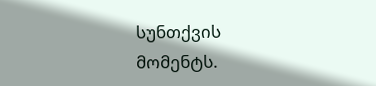სუნთქვის მომენტს.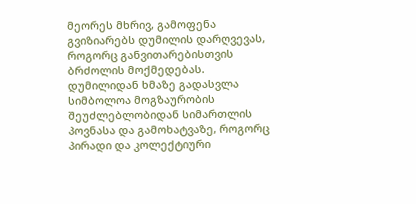მეორეს მხრივ, გამოფენა გვიზიარებს დუმილის დარღვევას, როგორც განვითარებისთვის ბრძოლის მოქმედებას.
დუმილიდან ხმაზე გადასვლა სიმბოლოა მოგზაურობის შეუძლებლობიდან სიმართლის პოვნასა და გამოხატვაზე, როგორც პირადი და კოლექტიური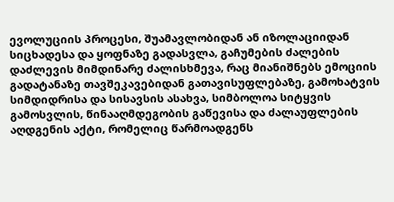ევოლუციის პროცესი, შუამავლობიდან ან იზოლაციიდან სიცხადესა და ყოფნაზე გადასვლა, გაჩუმების ძალების დაძლევის მიმდინარე ძალისხმევა, რაც მიანიშნებს ემოციის გადატანაზე თავშეკავებიდან გათავისუფლებაზე, გამოხატვის სიმდიდრისა და სისავსის ასახვა, სიმბოლოა სიტყვის გამოსვლის, წინააღმდეგობის გაწევისა და ძალაუფლების აღდგენის აქტი, რომელიც წარმოადგენს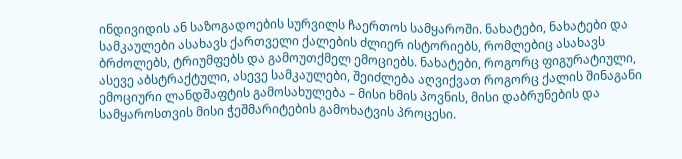ინდივიდის ან საზოგადოების სურვილს ჩაერთოს სამყაროში. ნახატები, ნახატები და სამკაულები ასახავს ქართველი ქალების ძლიერ ისტორიებს, რომლებიც ასახავს ბრძოლებს, ტრიუმფებს და გამოუთქმელ ემოციებს. ნახატები, როგორც ფიგურატიული, ასევე აბსტრაქტული, ასევე სამკაულები, შეიძლება აღვიქვათ როგორც ქალის შინაგანი ემოციური ლანდშაფტის გამოსახულება – მისი ხმის პოვნის, მისი დაბრუნების და სამყაროსთვის მისი ჭეშმარიტების გამოხატვის პროცესი.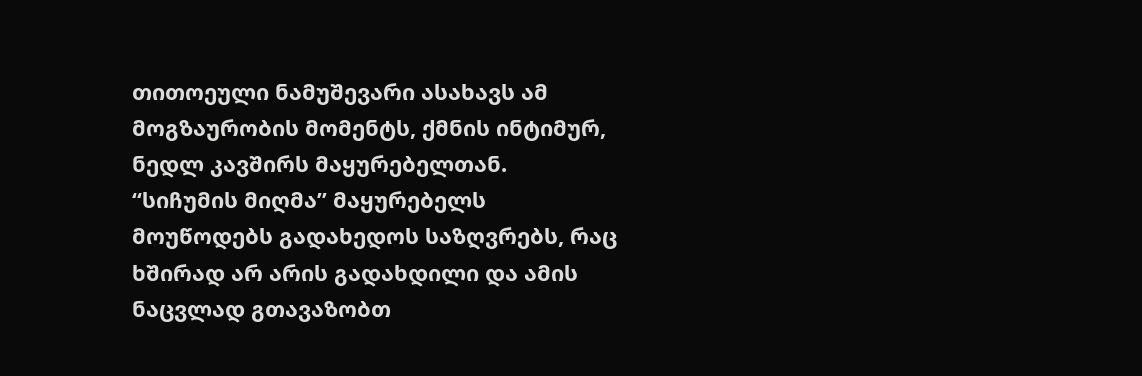თითოეული ნამუშევარი ასახავს ამ მოგზაურობის მომენტს, ქმნის ინტიმურ, ნედლ კავშირს მაყურებელთან. “სიჩუმის მიღმა” მაყურებელს მოუწოდებს გადახედოს საზღვრებს, რაც ხშირად არ არის გადახდილი და ამის ნაცვლად გთავაზობთ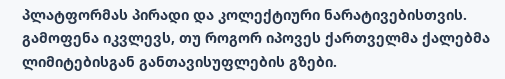პლატფორმას პირადი და კოლექტიური ნარატივებისთვის. გამოფენა იკვლევს, თუ როგორ იპოვეს ქართველმა ქალებმა ლიმიტებისგან განთავისუფლების გზები.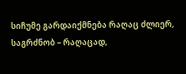სიჩუმე გარდაიქმნება რაღაც ძლიერ, საგრძნობ – რაღაცად,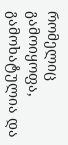რომელიც გამოიყოფა, გამოხატულია და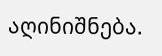აღინიშნება.